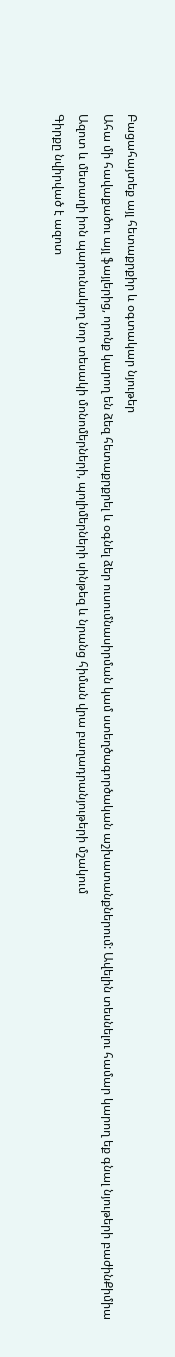Բացահայտեք այլ հետաքրքիր և օգտակար նյութեր
Ահա մի հավաքածու այլ ֆայլերից, որոնք կարող են ձեզ հետաքրքրել և օգնել ձեր ուսումնասիրման կամ ստեղծագործական աշխատանքներում: Ավելին տեսնելու համար կարող եք գնալ նյութերի բաժինՔիմիա
Ազոտ և մետաղի իոն պարունակող նոր տեսակի մոնոմերների, պոլիմերների սինթեզ և նրանց հիման վրա բաղադրանյութերի մշակում
Գիրքը նվիրված է ազոտ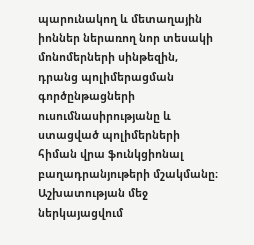պարունակող և մետաղային իոններ ներառող նոր տեսակի մոնոմերների սինթեզին, դրանց պոլիմերացման գործընթացների ուսումնասիրությանը և ստացված պոլիմերների հիման վրա ֆունկցիոնալ բաղադրանյութերի մշակմանը։ Աշխատության մեջ ներկայացվում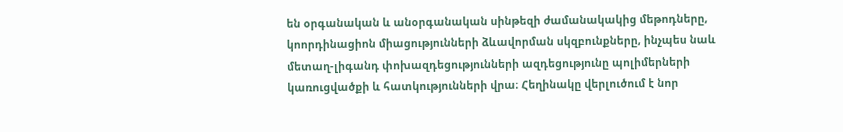են օրգանական և անօրգանական սինթեզի ժամանակակից մեթոդները, կոորդինացիոն միացությունների ձևավորման սկզբունքները, ինչպես նաև մետաղ-լիգանդ փոխազդեցությունների ազդեցությունը պոլիմերների կառուցվածքի և հատկությունների վրա։ Հեղինակը վերլուծում է նոր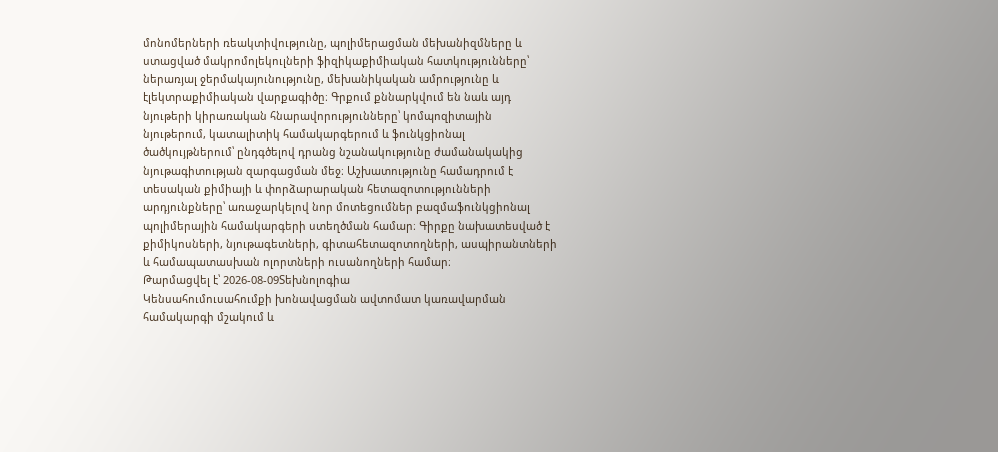մոնոմերների ռեակտիվությունը, պոլիմերացման մեխանիզմները և ստացված մակրոմոլեկուլների ֆիզիկաքիմիական հատկությունները՝ ներառյալ ջերմակայունությունը, մեխանիկական ամրությունը և էլեկտրաքիմիական վարքագիծը։ Գրքում քննարկվում են նաև այդ նյութերի կիրառական հնարավորությունները՝ կոմպոզիտային նյութերում, կատալիտիկ համակարգերում և ֆունկցիոնալ ծածկույթներում՝ ընդգծելով դրանց նշանակությունը ժամանակակից նյութագիտության զարգացման մեջ։ Աշխատությունը համադրում է տեսական քիմիայի և փորձարարական հետազոտությունների արդյունքները՝ առաջարկելով նոր մոտեցումներ բազմաֆունկցիոնալ պոլիմերային համակարգերի ստեղծման համար։ Գիրքը նախատեսված է քիմիկոսների, նյութագետների, գիտահետազոտողների, ասպիրանտների և համապատասխան ոլորտների ուսանողների համար։
Թարմացվել է՝ 2026-08-09Տեխնոլոգիա
Կենսահումուսահումքի խոնավացման ավտոմատ կառավարման համակարգի մշակում և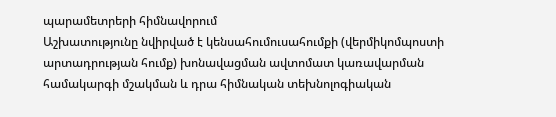պարամետրերի հիմնավորում
Աշխատությունը նվիրված է կենսահումուսահումքի (վերմիկոմպոստի արտադրության հումք) խոնավացման ավտոմատ կառավարման համակարգի մշակման և դրա հիմնական տեխնոլոգիական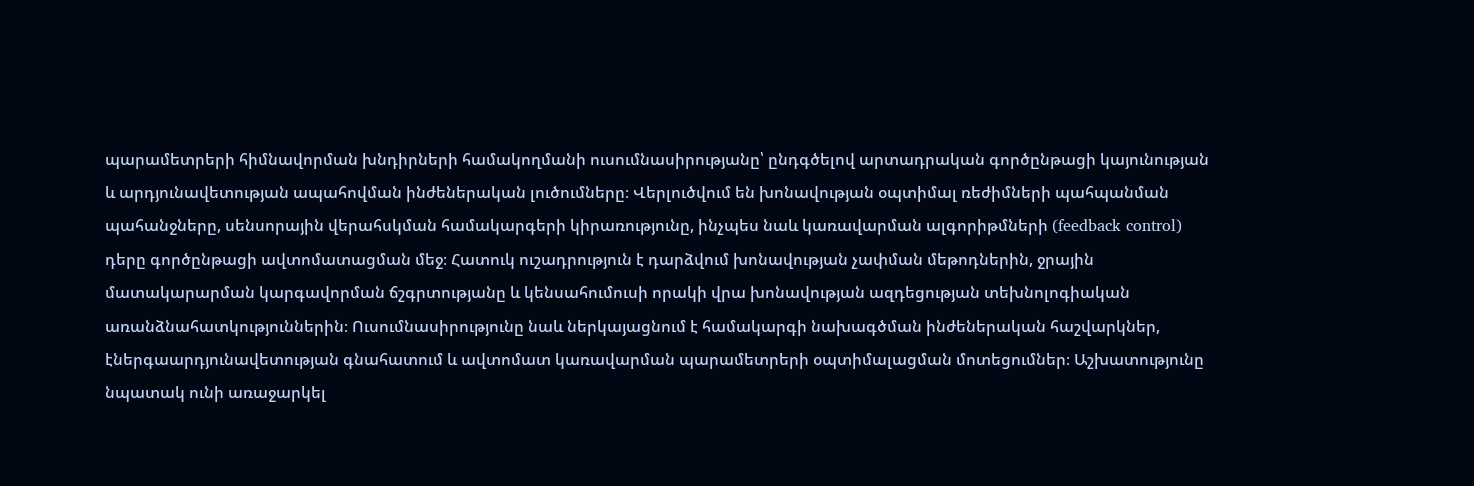պարամետրերի հիմնավորման խնդիրների համակողմանի ուսումնասիրությանը՝ ընդգծելով արտադրական գործընթացի կայունության և արդյունավետության ապահովման ինժեներական լուծումները։ Վերլուծվում են խոնավության օպտիմալ ռեժիմների պահպանման պահանջները, սենսորային վերահսկման համակարգերի կիրառությունը, ինչպես նաև կառավարման ալգորիթմների (feedback control) դերը գործընթացի ավտոմատացման մեջ։ Հատուկ ուշադրություն է դարձվում խոնավության չափման մեթոդներին, ջրային մատակարարման կարգավորման ճշգրտությանը և կենսահումուսի որակի վրա խոնավության ազդեցության տեխնոլոգիական առանձնահատկություններին։ Ուսումնասիրությունը նաև ներկայացնում է համակարգի նախագծման ինժեներական հաշվարկներ, էներգաարդյունավետության գնահատում և ավտոմատ կառավարման պարամետրերի օպտիմալացման մոտեցումներ։ Աշխատությունը նպատակ ունի առաջարկել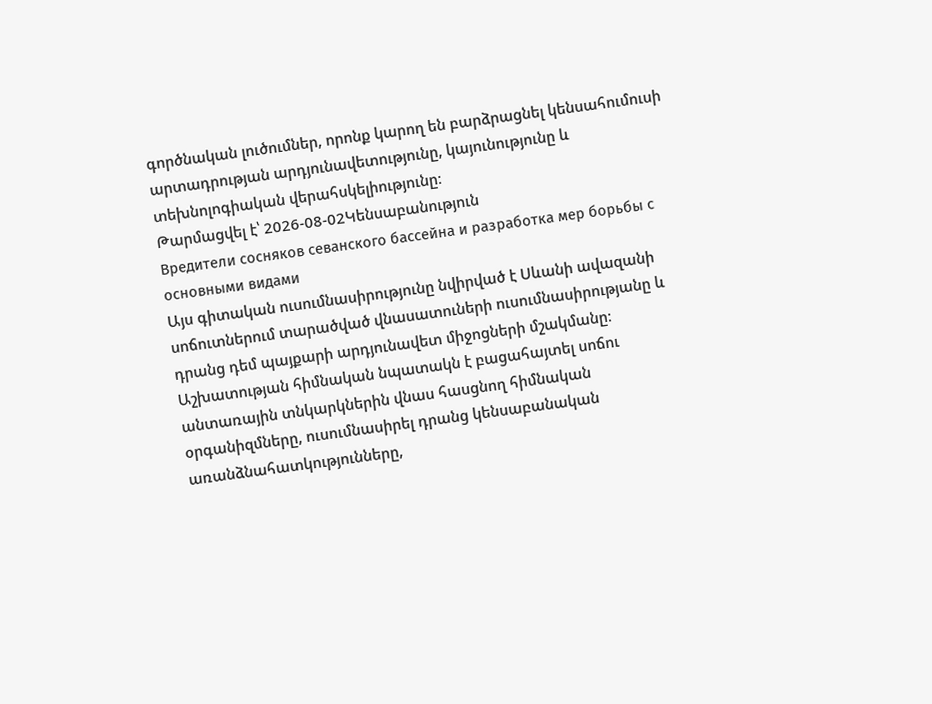գործնական լուծումներ, որոնք կարող են բարձրացնել կենսահումուսի արտադրության արդյունավետությունը, կայունությունը և տեխնոլոգիական վերահսկելիությունը։
Թարմացվել է՝ 2026-08-02Կենսաբանություն
Вредители сосняков севанского бассейна и разработка мep борьбы с основными видами
Այս գիտական ուսումնասիրությունը նվիրված է Սևանի ավազանի սոճուտներում տարածված վնասատուների ուսումնասիրությանը և դրանց դեմ պայքարի արդյունավետ միջոցների մշակմանը։ Աշխատության հիմնական նպատակն է բացահայտել սոճու անտառային տնկարկներին վնաս հասցնող հիմնական օրգանիզմները, ուսումնասիրել դրանց կենսաբանական առանձնահատկությունները,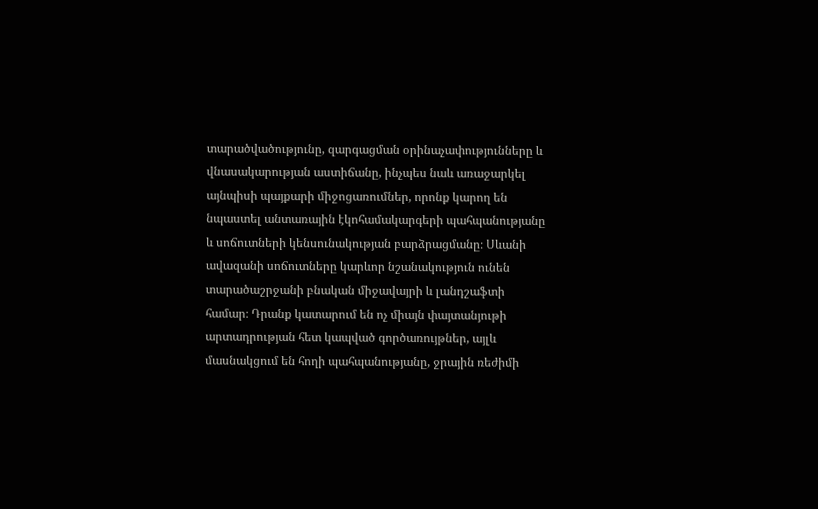տարածվածությունը, զարգացման օրինաչափությունները և վնասակարության աստիճանը, ինչպես նաև առաջարկել այնպիսի պայքարի միջոցառումներ, որոնք կարող են նպաստել անտառային էկոհամակարգերի պահպանությանը և սոճուտների կենսունակության բարձրացմանը։ Սևանի ավազանի սոճուտները կարևոր նշանակություն ունեն տարածաշրջանի բնական միջավայրի և լանդշաֆտի համար։ Դրանք կատարում են ոչ միայն փայտանյութի արտադրության հետ կապված գործառույթներ, այլև մասնակցում են հողի պահպանությանը, ջրային ռեժիմի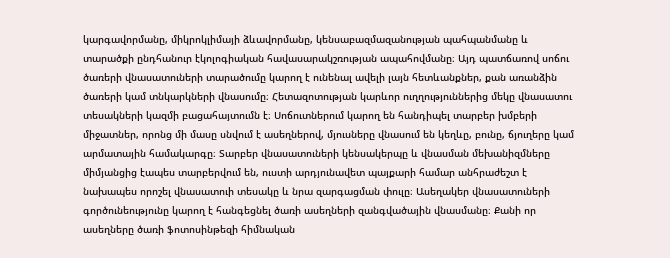կարգավորմանը, միկրոկլիմայի ձևավորմանը, կենսաբազմազանության պահպանմանը և տարածքի ընդհանուր էկոլոգիական հավասարակշռության ապահովմանը։ Այդ պատճառով սոճու ծառերի վնասատուների տարածումը կարող է ունենալ ավելի լայն հետևանքներ, քան առանձին ծառերի կամ տնկարկների վնասումը։ Հետազոտության կարևոր ուղղություններից մեկը վնասատու տեսակների կազմի բացահայտումն է։ Սոճուտներում կարող են հանդիպել տարբեր խմբերի միջատներ, որոնց մի մասը սնվում է ասեղներով, մյուսները վնասում են կեղևը, բունը, ճյուղերը կամ արմատային համակարգը։ Տարբեր վնասատուների կենսակերպը և վնասման մեխանիզմները միմյանցից էապես տարբերվում են, ուստի արդյունավետ պայքարի համար անհրաժեշտ է նախապես որոշել վնասատուի տեսակը և նրա զարգացման փուլը։ Ասեղակեր վնասատուների գործունեությունը կարող է հանգեցնել ծառի ասեղների զանգվածային վնասմանը։ Քանի որ ասեղները ծառի ֆոտոսինթեզի հիմնական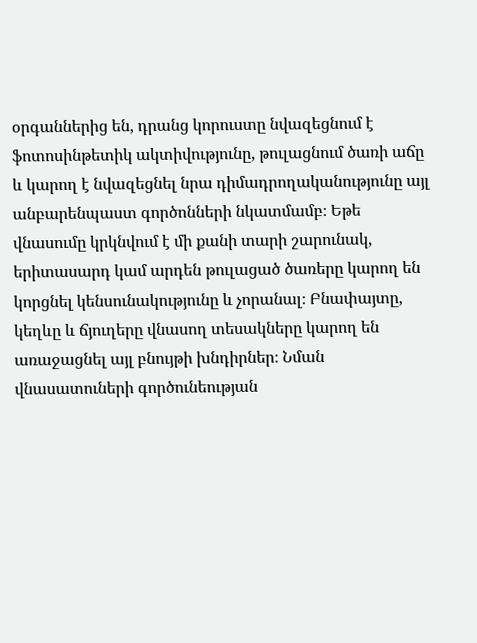օրգաններից են, դրանց կորուստը նվազեցնում է ֆոտոսինթետիկ ակտիվությունը, թուլացնում ծառի աճը և կարող է նվազեցնել նրա դիմադրողականությունը այլ անբարենպաստ գործոնների նկատմամբ։ Եթե վնասումը կրկնվում է մի քանի տարի շարունակ, երիտասարդ կամ արդեն թուլացած ծառերը կարող են կորցնել կենսունակությունը և չորանալ։ Բնափայտը, կեղևը և ճյուղերը վնասող տեսակները կարող են առաջացնել այլ բնույթի խնդիրներ։ Նման վնասատուների գործունեության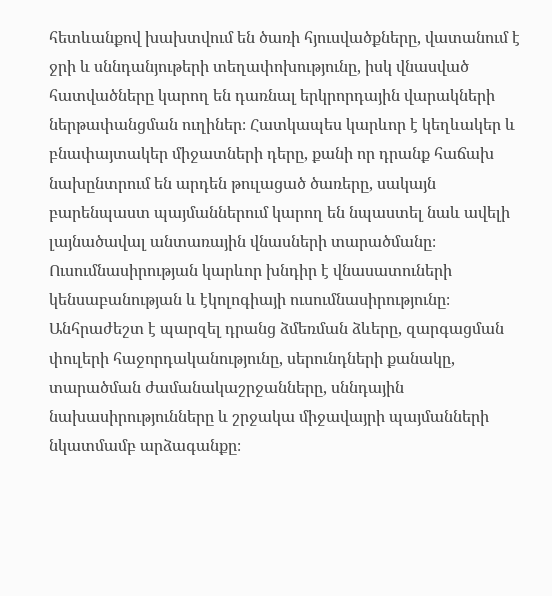հետևանքով խախտվում են ծառի հյուսվածքները, վատանում է ջրի և սննդանյութերի տեղափոխությունը, իսկ վնասված հատվածները կարող են դառնալ երկրորդային վարակների ներթափանցման ուղիներ։ Հատկապես կարևոր է կեղևակեր և բնափայտակեր միջատների դերը, քանի որ դրանք հաճախ նախընտրում են արդեն թուլացած ծառերը, սակայն բարենպաստ պայմաններում կարող են նպաստել նաև ավելի լայնածավալ անտառային վնասների տարածմանը։ Ուսումնասիրության կարևոր խնդիր է վնասատուների կենսաբանության և էկոլոգիայի ուսումնասիրությունը։ Անհրաժեշտ է պարզել դրանց ձմեռման ձևերը, զարգացման փուլերի հաջորդականությունը, սերունդների քանակը, տարածման ժամանակաշրջանները, սննդային նախասիրությունները և շրջակա միջավայրի պայմանների նկատմամբ արձագանքը։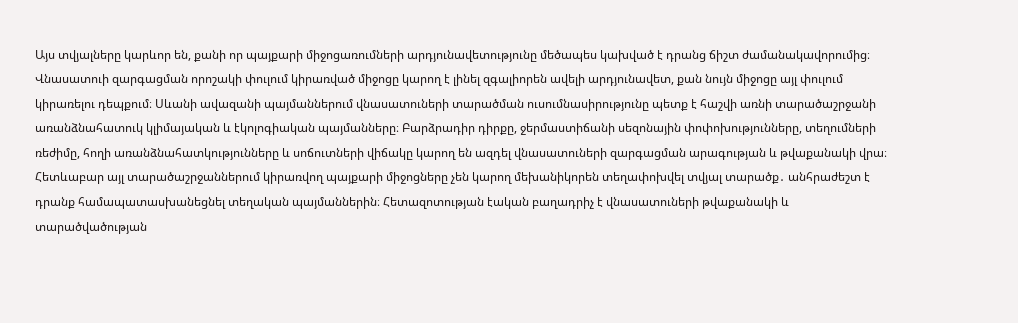Այս տվյալները կարևոր են, քանի որ պայքարի միջոցառումների արդյունավետությունը մեծապես կախված է դրանց ճիշտ ժամանակավորումից։ Վնասատուի զարգացման որոշակի փուլում կիրառված միջոցը կարող է լինել զգալիորեն ավելի արդյունավետ, քան նույն միջոցը այլ փուլում կիրառելու դեպքում։ Սևանի ավազանի պայմաններում վնասատուների տարածման ուսումնասիրությունը պետք է հաշվի առնի տարածաշրջանի առանձնահատուկ կլիմայական և էկոլոգիական պայմանները։ Բարձրադիր դիրքը, ջերմաստիճանի սեզոնային փոփոխությունները, տեղումների ռեժիմը, հողի առանձնահատկությունները և սոճուտների վիճակը կարող են ազդել վնասատուների զարգացման արագության և թվաքանակի վրա։ Հետևաբար այլ տարածաշրջաններում կիրառվող պայքարի միջոցները չեն կարող մեխանիկորեն տեղափոխվել տվյալ տարածք․ անհրաժեշտ է դրանք համապատասխանեցնել տեղական պայմաններին։ Հետազոտության էական բաղադրիչ է վնասատուների թվաքանակի և տարածվածության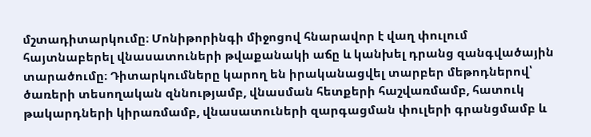մշտադիտարկումը։ Մոնիթորինգի միջոցով հնարավոր է վաղ փուլում հայտնաբերել վնասատուների թվաքանակի աճը և կանխել դրանց զանգվածային տարածումը։ Դիտարկումները կարող են իրականացվել տարբեր մեթոդներով՝ ծառերի տեսողական զննությամբ, վնասման հետքերի հաշվառմամբ, հատուկ թակարդների կիրառմամբ, վնասատուների զարգացման փուլերի գրանցմամբ և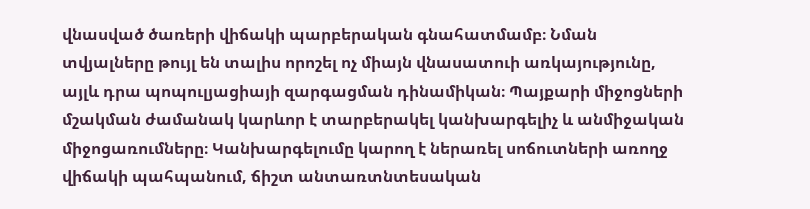վնասված ծառերի վիճակի պարբերական գնահատմամբ։ Նման տվյալները թույլ են տալիս որոշել ոչ միայն վնասատուի առկայությունը, այլև դրա պոպուլյացիայի զարգացման դինամիկան։ Պայքարի միջոցների մշակման ժամանակ կարևոր է տարբերակել կանխարգելիչ և անմիջական միջոցառումները։ Կանխարգելումը կարող է ներառել սոճուտների առողջ վիճակի պահպանում, ճիշտ անտառտնտեսական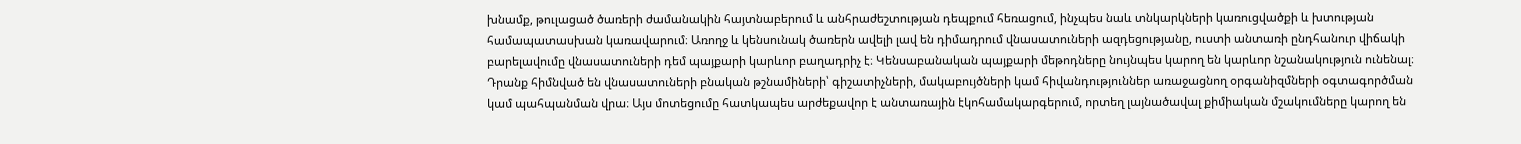խնամք, թուլացած ծառերի ժամանակին հայտնաբերում և անհրաժեշտության դեպքում հեռացում, ինչպես նաև տնկարկների կառուցվածքի և խտության համապատասխան կառավարում։ Առողջ և կենսունակ ծառերն ավելի լավ են դիմադրում վնասատուների ազդեցությանը, ուստի անտառի ընդհանուր վիճակի բարելավումը վնասատուների դեմ պայքարի կարևոր բաղադրիչ է։ Կենսաբանական պայքարի մեթոդները նույնպես կարող են կարևոր նշանակություն ունենալ։ Դրանք հիմնված են վնասատուների բնական թշնամիների՝ գիշատիչների, մակաբույծների կամ հիվանդություններ առաջացնող օրգանիզմների օգտագործման կամ պահպանման վրա։ Այս մոտեցումը հատկապես արժեքավոր է անտառային էկոհամակարգերում, որտեղ լայնածավալ քիմիական մշակումները կարող են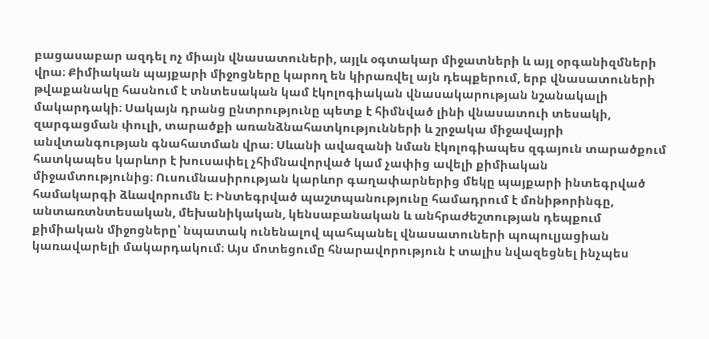բացասաբար ազդել ոչ միայն վնասատուների, այլև օգտակար միջատների և այլ օրգանիզմների վրա։ Քիմիական պայքարի միջոցները կարող են կիրառվել այն դեպքերում, երբ վնասատուների թվաքանակը հասնում է տնտեսական կամ էկոլոգիական վնասակարության նշանակալի մակարդակի։ Սակայն դրանց ընտրությունը պետք է հիմնված լինի վնասատուի տեսակի, զարգացման փուլի, տարածքի առանձնահատկությունների և շրջակա միջավայրի անվտանգության գնահատման վրա։ Սևանի ավազանի նման էկոլոգիապես զգայուն տարածքում հատկապես կարևոր է խուսափել չհիմնավորված կամ չափից ավելի քիմիական միջամտությունից։ Ուսումնասիրության կարևոր գաղափարներից մեկը պայքարի ինտեգրված համակարգի ձևավորումն է։ Ինտեգրված պաշտպանությունը համադրում է մոնիթորինգը, անտառտնտեսական, մեխանիկական, կենսաբանական և անհրաժեշտության դեպքում քիմիական միջոցները՝ նպատակ ունենալով պահպանել վնասատուների պոպուլյացիան կառավարելի մակարդակում։ Այս մոտեցումը հնարավորություն է տալիս նվազեցնել ինչպես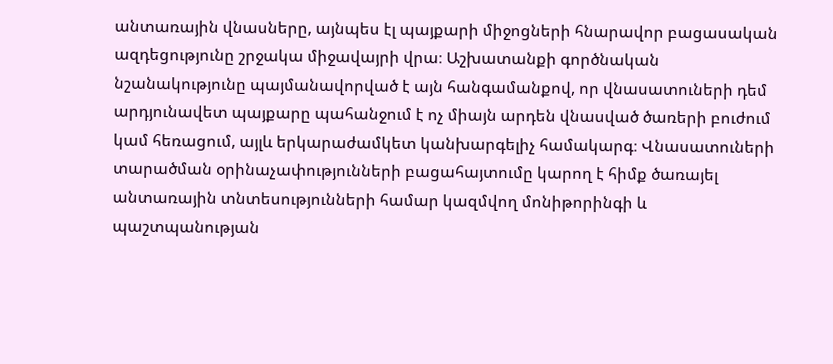անտառային վնասները, այնպես էլ պայքարի միջոցների հնարավոր բացասական ազդեցությունը շրջակա միջավայրի վրա։ Աշխատանքի գործնական նշանակությունը պայմանավորված է այն հանգամանքով, որ վնասատուների դեմ արդյունավետ պայքարը պահանջում է ոչ միայն արդեն վնասված ծառերի բուժում կամ հեռացում, այլև երկարաժամկետ կանխարգելիչ համակարգ։ Վնասատուների տարածման օրինաչափությունների բացահայտումը կարող է հիմք ծառայել անտառային տնտեսությունների համար կազմվող մոնիթորինգի և պաշտպանության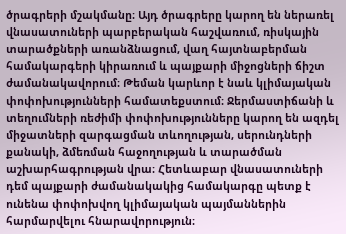ծրագրերի մշակմանը։ Այդ ծրագրերը կարող են ներառել վնասատուների պարբերական հաշվառում, ռիսկային տարածքների առանձնացում, վաղ հայտնաբերման համակարգերի կիրառում և պայքարի միջոցների ճիշտ ժամանակավորում։ Թեման կարևոր է նաև կլիմայական փոփոխությունների համատեքստում։ Ջերմաստիճանի և տեղումների ռեժիմի փոփոխությունները կարող են ազդել միջատների զարգացման տևողության, սերունդների քանակի, ձմեռման հաջողության և տարածման աշխարհագրության վրա։ Հետևաբար վնասատուների դեմ պայքարի ժամանակակից համակարգը պետք է ունենա փոփոխվող կլիմայական պայմաններին հարմարվելու հնարավորություն։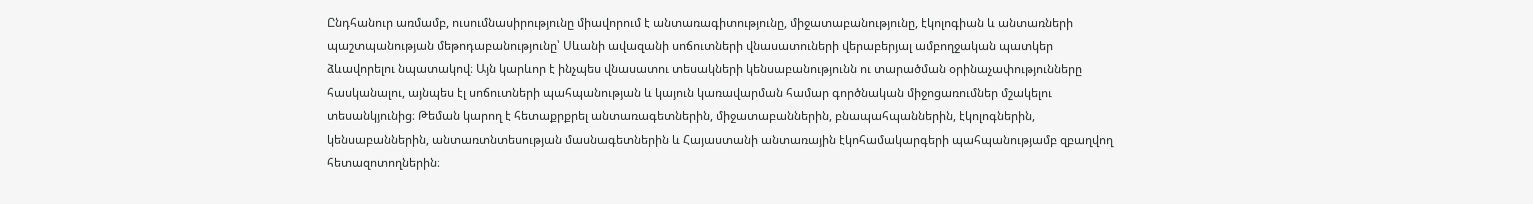Ընդհանուր առմամբ, ուսումնասիրությունը միավորում է անտառագիտությունը, միջատաբանությունը, էկոլոգիան և անտառների պաշտպանության մեթոդաբանությունը՝ Սևանի ավազանի սոճուտների վնասատուների վերաբերյալ ամբողջական պատկեր ձևավորելու նպատակով։ Այն կարևոր է ինչպես վնասատու տեսակների կենսաբանությունն ու տարածման օրինաչափությունները հասկանալու, այնպես էլ սոճուտների պահպանության և կայուն կառավարման համար գործնական միջոցառումներ մշակելու տեսանկյունից։ Թեման կարող է հետաքրքրել անտառագետներին, միջատաբաններին, բնապահպաններին, էկոլոգներին, կենսաբաններին, անտառտնտեսության մասնագետներին և Հայաստանի անտառային էկոհամակարգերի պահպանությամբ զբաղվող հետազոտողներին։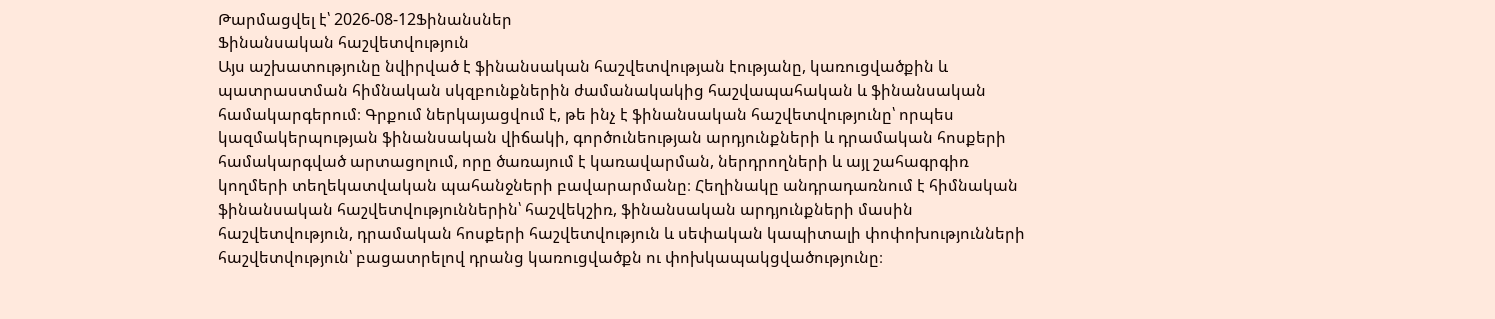Թարմացվել է՝ 2026-08-12Ֆինանսներ
Ֆինանսական հաշվետվություն
Այս աշխատությունը նվիրված է ֆինանսական հաշվետվության էությանը, կառուցվածքին և պատրաստման հիմնական սկզբունքներին ժամանակակից հաշվապահական և ֆինանսական համակարգերում։ Գրքում ներկայացվում է, թե ինչ է ֆինանսական հաշվետվությունը՝ որպես կազմակերպության ֆինանսական վիճակի, գործունեության արդյունքների և դրամական հոսքերի համակարգված արտացոլում, որը ծառայում է կառավարման, ներդրողների և այլ շահագրգիռ կողմերի տեղեկատվական պահանջների բավարարմանը։ Հեղինակը անդրադառնում է հիմնական ֆինանսական հաշվետվություններին՝ հաշվեկշիռ, ֆինանսական արդյունքների մասին հաշվետվություն, դրամական հոսքերի հաշվետվություն և սեփական կապիտալի փոփոխությունների հաշվետվություն՝ բացատրելով դրանց կառուցվածքն ու փոխկապակցվածությունը։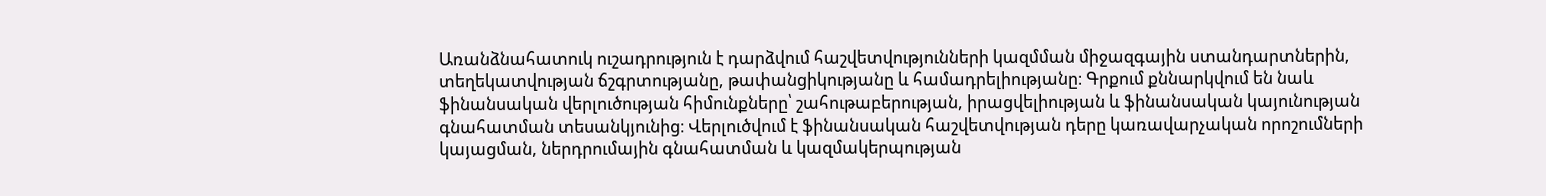Առանձնահատուկ ուշադրություն է դարձվում հաշվետվությունների կազմման միջազգային ստանդարտներին, տեղեկատվության ճշգրտությանը, թափանցիկությանը և համադրելիությանը։ Գրքում քննարկվում են նաև ֆինանսական վերլուծության հիմունքները՝ շահութաբերության, իրացվելիության և ֆինանսական կայունության գնահատման տեսանկյունից։ Վերլուծվում է ֆինանսական հաշվետվության դերը կառավարչական որոշումների կայացման, ներդրումային գնահատման և կազմակերպության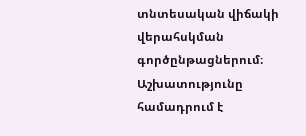տնտեսական վիճակի վերահսկման գործընթացներում։ Աշխատությունը համադրում է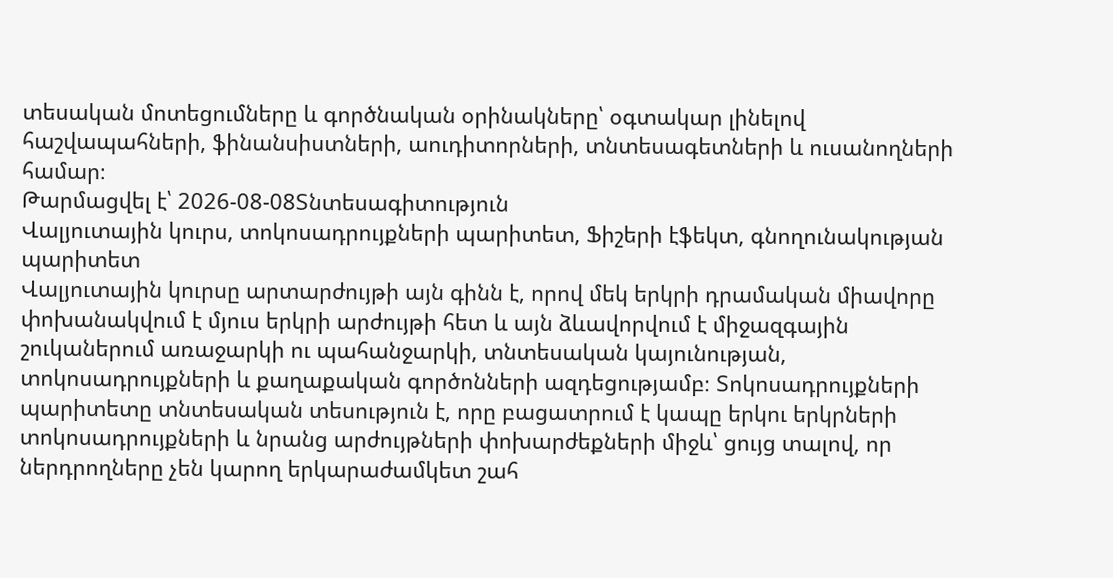տեսական մոտեցումները և գործնական օրինակները՝ օգտակար լինելով հաշվապահների, ֆինանսիստների, աուդիտորների, տնտեսագետների և ուսանողների համար։
Թարմացվել է՝ 2026-08-08Տնտեսագիտություն
Վալյուտային կուրս, տոկոսադրույքների պարիտետ, Ֆիշերի էֆեկտ, գնողունակության պարիտետ
Վալյուտային կուրսը արտարժույթի այն գինն է, որով մեկ երկրի դրամական միավորը փոխանակվում է մյուս երկրի արժույթի հետ և այն ձևավորվում է միջազգային շուկաներում առաջարկի ու պահանջարկի, տնտեսական կայունության, տոկոսադրույքների և քաղաքական գործոնների ազդեցությամբ։ Տոկոսադրույքների պարիտետը տնտեսական տեսություն է, որը բացատրում է կապը երկու երկրների տոկոսադրույքների և նրանց արժույթների փոխարժեքների միջև՝ ցույց տալով, որ ներդրողները չեն կարող երկարաժամկետ շահ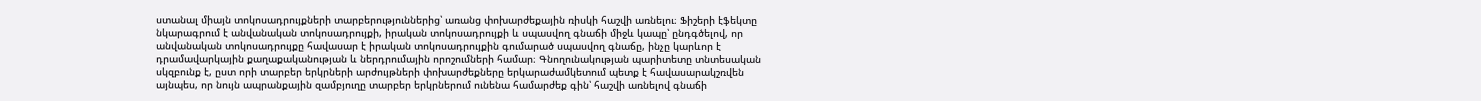ստանալ միայն տոկոսադրույքների տարբերություններից՝ առանց փոխարժեքային ռիսկի հաշվի առնելու։ Ֆիշերի էֆեկտը նկարագրում է անվանական տոկոսադրույքի, իրական տոկոսադրույքի և սպասվող գնաճի միջև կապը՝ ընդգծելով, որ անվանական տոկոսադրույքը հավասար է իրական տոկոսադրույքին գումարած սպասվող գնաճը, ինչը կարևոր է դրամավարկային քաղաքականության և ներդրումային որոշումների համար։ Գնողունակության պարիտետը տնտեսական սկզբունք է, ըստ որի տարբեր երկրների արժույթների փոխարժեքները երկարաժամկետում պետք է հավասարակշռվեն այնպես, որ նույն ապրանքային զամբյուղը տարբեր երկրներում ունենա համարժեք գին՝ հաշվի առնելով գնաճի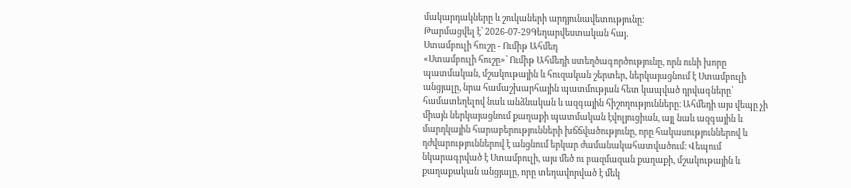մակարդակները և շուկաների արդյունավետությունը։
Թարմացվել է՝ 2026-07-29Գեղարվեստական հայ․
Ստամբուլի հուշը - Ումիթ Ահմեդ
«Ստամբուլի հուշը»՝ Ումիթ Ահմեդի ստեղծագործությունը, որն ունի խորը պատմական, մշակութային և հուզական շերտեր, ներկայացնում է Ստամբուլի անցյալը, նրա համաշխարհային պատմության հետ կապված դրվագները՝ համատեղելով նաև անձնական և ազգային հիշողությունները։ Ահմեդի այս վեպը չի միայն ներկայացնում քաղաքի պատմական էվոլյուցիան, այլ նաև ազգային և մարդկային հարաբերությունների խճճվածությունը, որը հակասություններով և դժվարություններով է անցնում երկար ժամանակահատվածում։ Վեպում նկարագրված է Ստամբուլի, այս մեծ ու բազմազան քաղաքի, մշակութային և քաղաքական անցյալը, որը տեղավորված է մեկ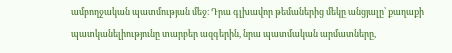ամբողջական պատմության մեջ։ Դրա գլխավոր թեմաներից մեկը անցյալը՝ քաղաքի պատկանելիությունը տարբեր ազգերին, նրա պատմական արմատները,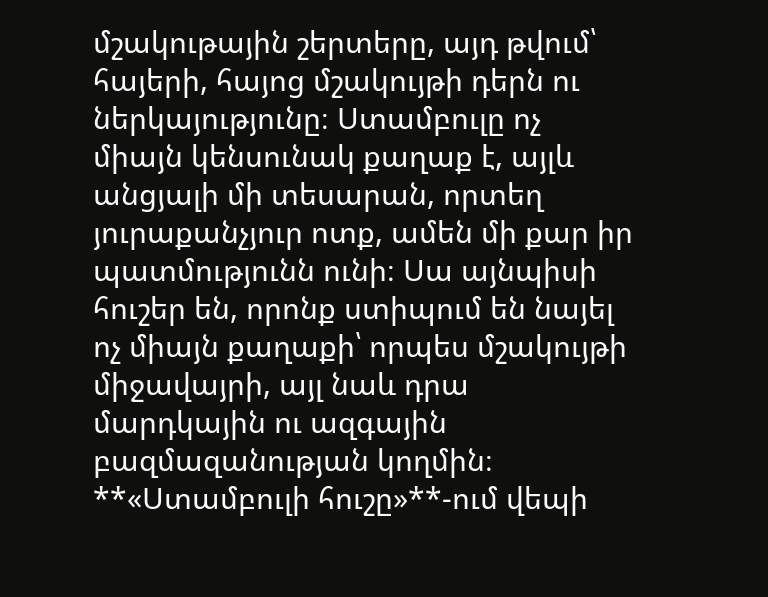մշակութային շերտերը, այդ թվում՝ հայերի, հայոց մշակույթի դերն ու ներկայությունը։ Ստամբուլը ոչ միայն կենսունակ քաղաք է, այլև անցյալի մի տեսարան, որտեղ յուրաքանչյուր ոտք, ամեն մի քար իր պատմությունն ունի։ Սա այնպիսի հուշեր են, որոնք ստիպում են նայել ոչ միայն քաղաքի՝ որպես մշակույթի միջավայրի, այլ նաև դրա մարդկային ու ազգային բազմազանության կողմին։ **«Ստամբուլի հուշը»**-ում վեպի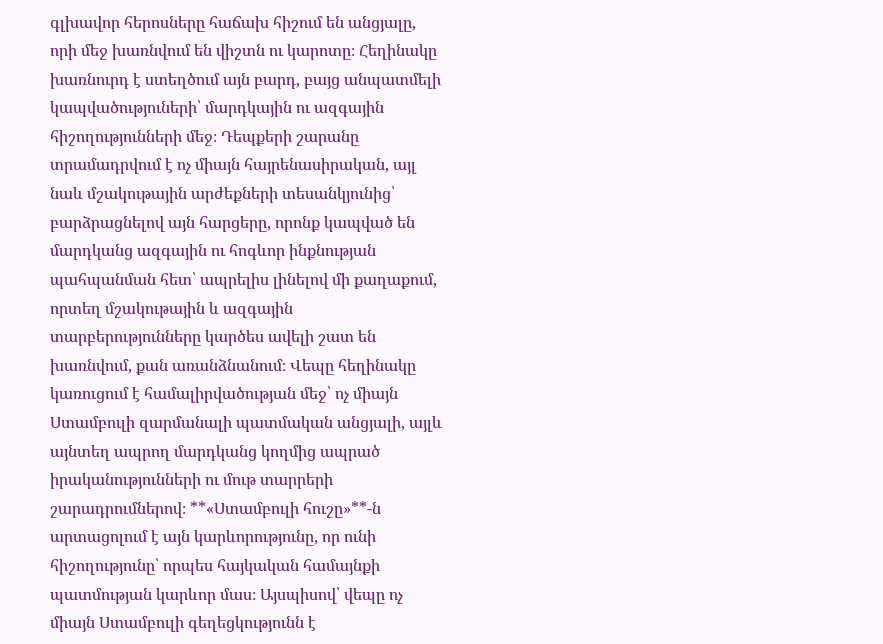գլխավոր հերոսները հաճախ հիշում են անցյալը, որի մեջ խառնվում են վիշտն ու կարոտը։ Հեղինակը խառնուրդ է ստեղծում այն բարդ, բայց անպատմելի կապվածություների՝ մարդկային ու ազգային հիշողությունների մեջ։ Դեպքերի շարանը տրամադրվում է ոչ միայն հայրենասիրական, այլ նաև մշակութային արժեքների տեսանկյունից՝ բարձրացնելով այն հարցերը, որոնք կապված են մարդկանց ազգային ու հոգևոր ինքնության պահպանման հետ՝ ապրելիս լինելով մի քաղաքում, որտեղ մշակութային և ազգային տարբերությունները կարծես ավելի շատ են խառնվում, քան առանձնանում։ Վեպը հեղինակը կառուցում է համալիրվածության մեջ՝ ոչ միայն Ստամբուլի զարմանալի պատմական անցյալի, այլև այնտեղ ապրող մարդկանց կողմից ապրած իրականությունների ու մութ տարրերի շարադրումներով։ **«Ստամբուլի հուշը»**-ն արտացոլում է այն կարևորությունը, որ ունի հիշողությունը՝ որպես հայկական համայնքի պատմության կարևոր մաս։ Այսպիսով՝ վեպը ոչ միայն Ստամբուլի գեղեցկությունն է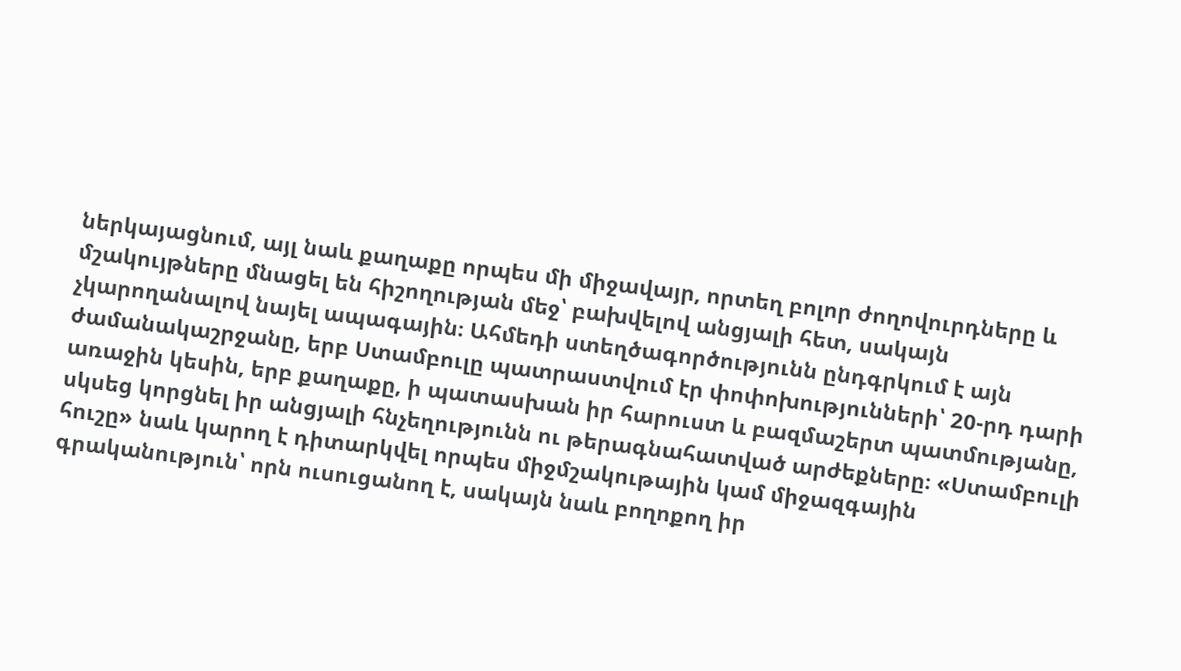ներկայացնում, այլ նաև քաղաքը որպես մի միջավայր, որտեղ բոլոր ժողովուրդները և մշակույթները մնացել են հիշողության մեջ՝ բախվելով անցյալի հետ, սակայն չկարողանալով նայել ապագային։ Ահմեդի ստեղծագործությունն ընդգրկում է այն ժամանակաշրջանը, երբ Ստամբուլը պատրաստվում էր փոփոխությունների՝ 20-րդ դարի առաջին կեսին, երբ քաղաքը, ի պատասխան իր հարուստ և բազմաշերտ պատմությանը, սկսեց կորցնել իր անցյալի հնչեղությունն ու թերագնահատված արժեքները։ «Ստամբուլի հուշը» նաև կարող է դիտարկվել որպես միջմշակութային կամ միջազգային գրականություն՝ որն ուսուցանող է, սակայն նաև բողոքող իր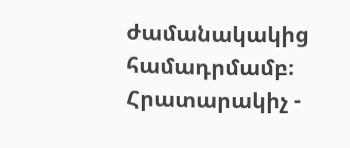ժամանակակից համադրմամբ։ Հրատարակիչ -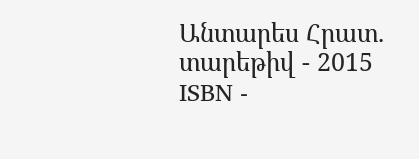Անտարես Հրատ. տարեթիվ - 2015 ISBN -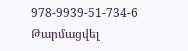978-9939-51-734-6
Թարմացվել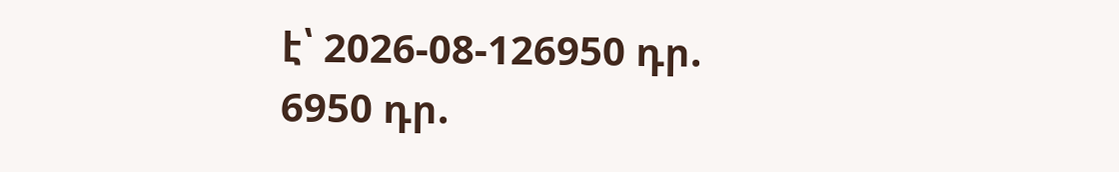է՝ 2026-08-126950 դր.
6950 դր.